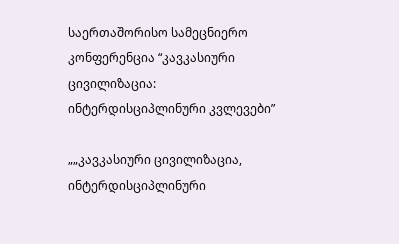საერთაშორისო სამეცნიერო კონფერენცია “კავკასიური ცივილიზაცია: ინტერდისციპლინური კვლევები”

„„კავკასიური ცივილიზაცია, ინტერდისციპლინური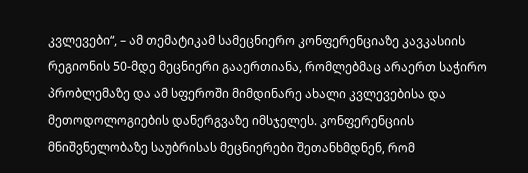კვლევები“, – ამ თემატიკამ სამეცნიერო კონფერენციაზე კავკასიის რეგიონის 50-მდე მეცნიერი გააერთიანა, რომლებმაც არაერთ საჭირო პრობლემაზე და ამ სფეროში მიმდინარე ახალი კვლევებისა და მეთოდოლოგიების დანერგვაზე იმსჯელეს. კონფერენციის მნიშვნელობაზე საუბრისას მეცნიერები შეთანხმდნენ, რომ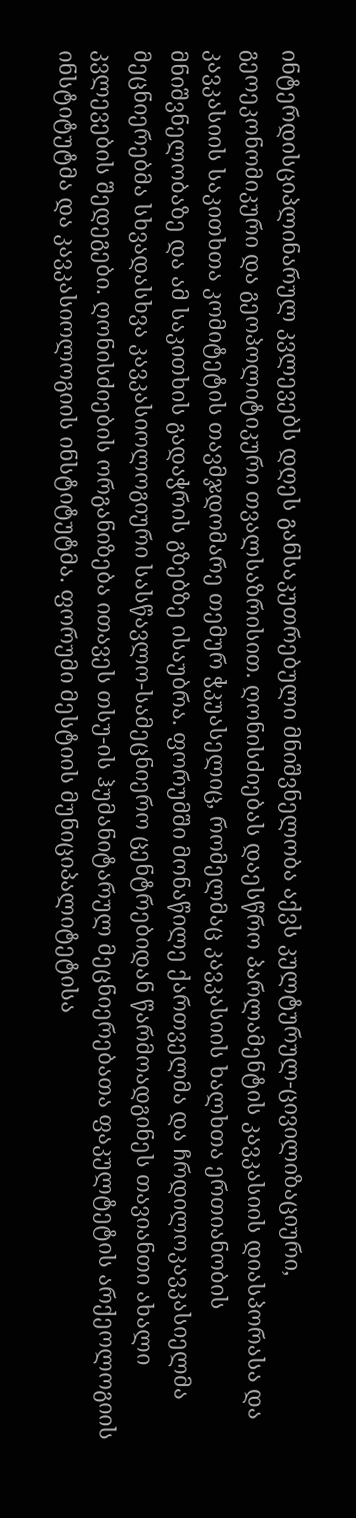ინტერდისციპლინარულ კვლევებს დღეს განსაკუთრებული მნიშვნელობა აქვს კულტურულ-ცივილიზაციური, გეოეკონომიკური და გეოპოლიტიკური თვალსაზრისით. ღონისძიებას დაესწრო პარლამენტის კავკასიის დიასპორასა და კავკასიის საკითხთა კომიტეტის თავმჯდომარე თემურ ჭკუასელიც, რომელმაც კავკასიის ხალხთა ერთიანობის მნიშვნელობაზე და ამ საკითხის გადაჭრის გზებზე ისაუბრა. ფორუმში მონაწილე ქართველმა და ჩრდილოკავკასიელმა მეცნიერებმა სხვადასხვა კავკასიოლოგიური სასწავლო-სამეცნიერო ცენტრებიდან წარმოადგინეს თავიანთი ახალი კვლევების შედეგები. ღონისძიების ორგანიზება ითავეს თსუ-ის ჰუმანიტარულ მეცნიერებათა ფაკულტეტის არქეოლოგიის ინსტიტუტმა და კავკასიოლოგიის ინსტიტუტმა. ფორუმი მესტიის მუნიციპალიტეტისა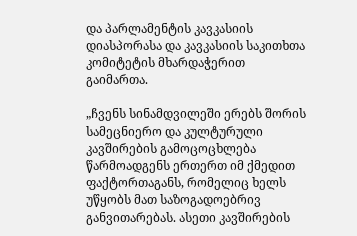და პარლამენტის კავკასიის დიასპორასა და კავკასიის საკითხთა კომიტეტის მხარდაჭერით გაიმართა.

„ჩვენს სინამდვილეში ერებს შორის სამეცნიერო და კულტურული კავშირების გამოცოცხლება წარმოადგენს ერთერთ იმ ქმედით ფაქტორთაგანს, რომელიც ხელს უწყობს მათ საზოგადოებრივ განვითარებას. ასეთი კავშირების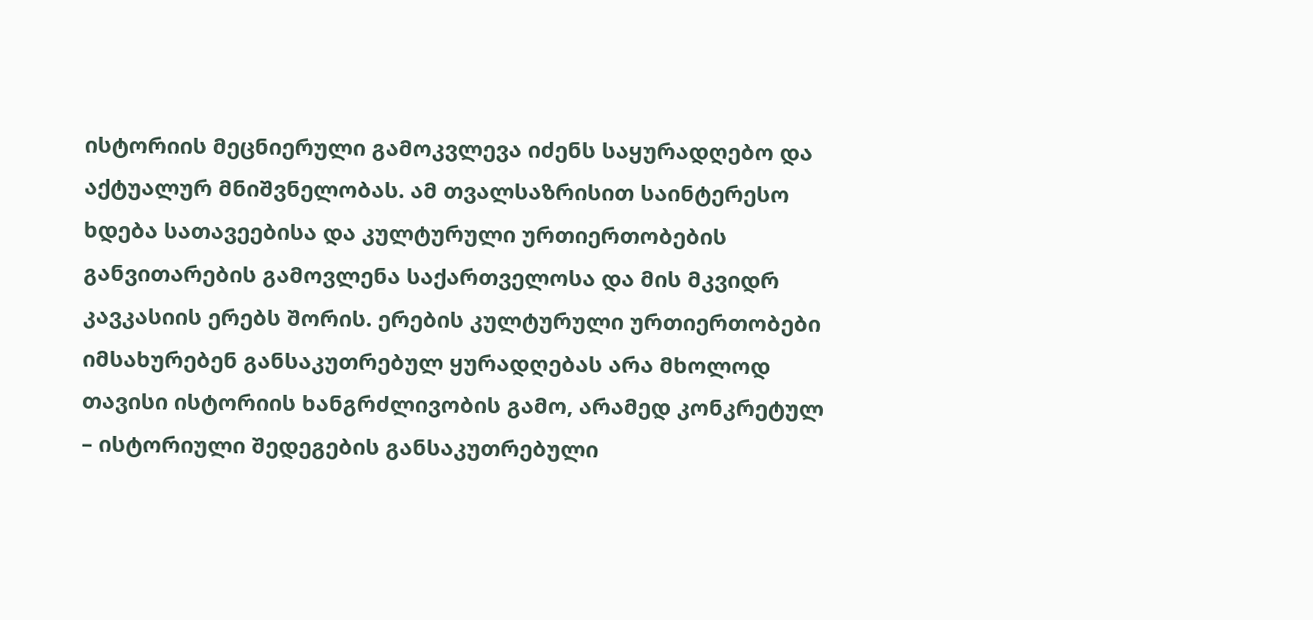ისტორიის მეცნიერული გამოკვლევა იძენს საყურადღებო და აქტუალურ მნიშვნელობას. ამ თვალსაზრისით საინტერესო ხდება სათავეებისა და კულტურული ურთიერთობების განვითარების გამოვლენა საქართველოსა და მის მკვიდრ კავკასიის ერებს შორის. ერების კულტურული ურთიერთობები იმსახურებენ განსაკუთრებულ ყურადღებას არა მხოლოდ თავისი ისტორიის ხანგრძლივობის გამო, არამედ კონკრეტულ – ისტორიული შედეგების განსაკუთრებული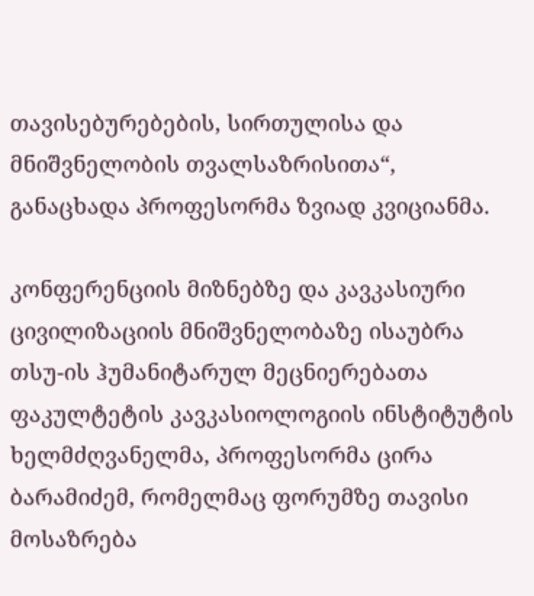თავისებურებების, სირთულისა და მნიშვნელობის თვალსაზრისითა“, განაცხადა პროფესორმა ზვიად კვიციანმა.

კონფერენციის მიზნებზე და კავკასიური ცივილიზაციის მნიშვნელობაზე ისაუბრა თსუ-ის ჰუმანიტარულ მეცნიერებათა ფაკულტეტის კავკასიოლოგიის ინსტიტუტის ხელმძღვანელმა, პროფესორმა ცირა ბარამიძემ, რომელმაც ფორუმზე თავისი მოსაზრება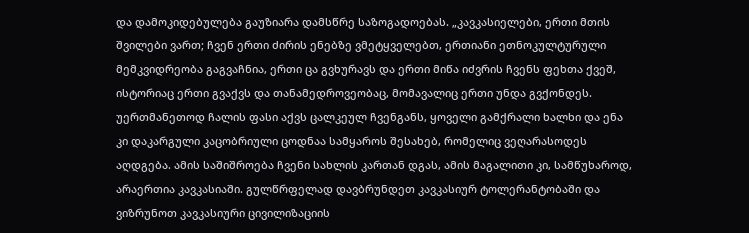და დამოკიდებულება გაუზიარა დამსწრე საზოგადოებას. „კავკასიელები, ერთი მთის შვილები ვართ; ჩვენ ერთი ძირის ენებზე ვმეტყველებთ, ერთიანი ეთნოკულტურული მემკვიდრეობა გაგვაჩნია, ერთი ცა გვხურავს და ერთი მიწა იძვრის ჩვენს ფეხთა ქვეშ, ისტორიაც ერთი გვაქვს და თანამედროვეობაც, მომავალიც ერთი უნდა გვქონდეს. უერთმანეთოდ ჩალის ფასი აქვს ცალკეულ ჩვენგანს, ყოველი გამქრალი ხალხი და ენა კი დაკარგული კაცობრიული ცოდნაა სამყაროს შესახებ, რომელიც ვეღარასოდეს აღდგება. ამის საშიშროება ჩვენი სახლის კართან დგას, ამის მაგალითი კი, სამწუხაროდ, არაერთია კავკასიაში. გულწრფელად დავბრუნდეთ კავკასიურ ტოლერანტობაში და ვიზრუნოთ კავკასიური ცივილიზაციის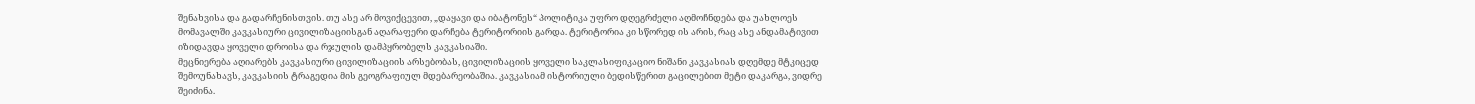შენახვისა და გადარჩენისთვის. თუ ასე არ მოვიქცევით, „დაყავი და იბატონეს“ პოლიტიკა უფრო დღეგრძელი აღმოჩნდება და უახლოეს მომავალში კავკასიური ცივილიზაციისგან აღარაფერი დარჩება ტერიტორიის გარდა. ტერიტორია კი სწორედ ის არის, რაც ასე ანდამატივით იზიდავდა ყოველი დროისა და რჯულის დამპყრობელს კავკასიაში.
მეცნიერება აღიარებს კავკასიური ცივილიზაციის არსებობას, ცივილიზაციის ყოველი საკლასიფიკაციო ნიშანი კავკასიას დღემდე მტკიცედ შემოუნახავს, კავკასიის ტრაგედია მის გეოგრაფიულ მდებარეობაშია. კავკასიამ ისტორიული ბედისწერით გაცილებით მეტი დაკარგა, ვიდრე შეიძინა.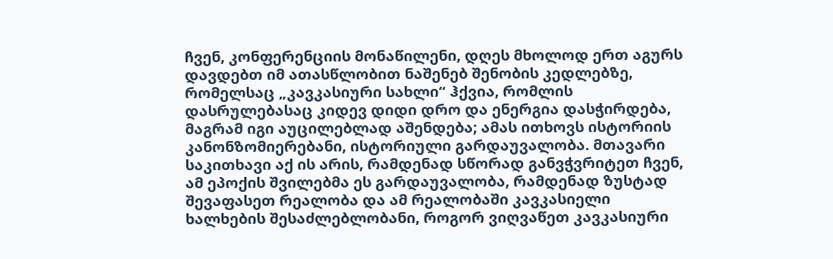ჩვენ, კონფერენციის მონაწილენი, დღეს მხოლოდ ერთ აგურს დავდებთ იმ ათასწლობით ნაშენებ შენობის კედლებზე, რომელსაც „კავკასიური სახლი“ ჰქვია, რომლის დასრულებასაც კიდევ დიდი დრო და ენერგია დასჭირდება, მაგრამ იგი აუცილებლად აშენდება; ამას ითხოვს ისტორიის კანონზომიერებანი, ისტორიული გარდაუვალობა. მთავარი საკითხავი აქ ის არის, რამდენად სწორად განვჭვრიტეთ ჩვენ, ამ ეპოქის შვილებმა ეს გარდაუვალობა, რამდენად ზუსტად შევაფასეთ რეალობა და ამ რეალობაში კავკასიელი ხალხების შესაძლებლობანი, როგორ ვიღვაწეთ კავკასიური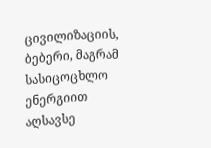ცივილიზაციის, ბებერი, მაგრამ სასიცოცხლო ენერგიით აღსავსე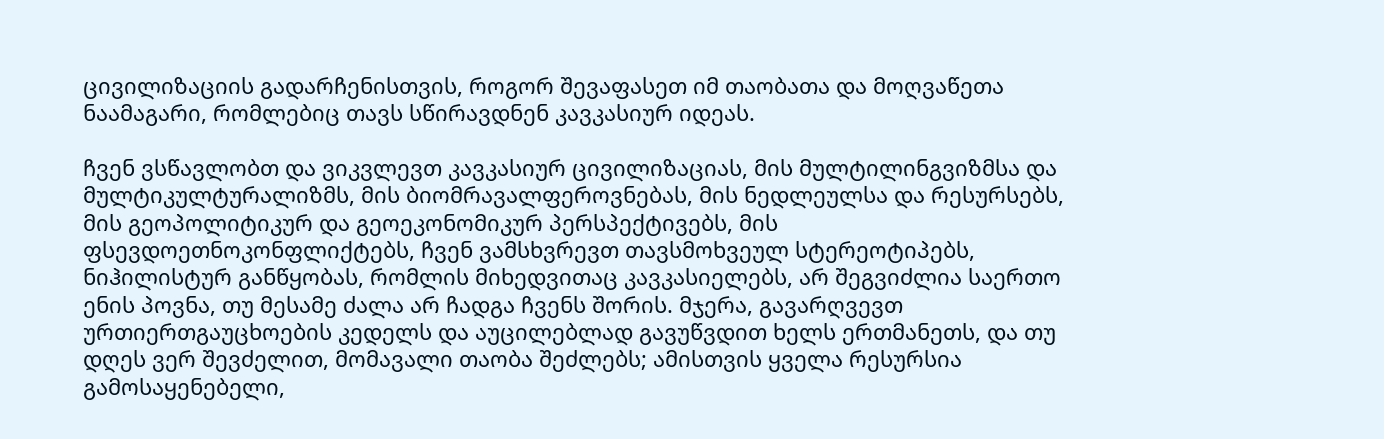ცივილიზაციის გადარჩენისთვის, როგორ შევაფასეთ იმ თაობათა და მოღვაწეთა ნაამაგარი, რომლებიც თავს სწირავდნენ კავკასიურ იდეას.

ჩვენ ვსწავლობთ და ვიკვლევთ კავკასიურ ცივილიზაციას, მის მულტილინგვიზმსა და მულტიკულტურალიზმს, მის ბიომრავალფეროვნებას, მის ნედლეულსა და რესურსებს, მის გეოპოლიტიკურ და გეოეკონომიკურ პერსპექტივებს, მის ფსევდოეთნოკონფლიქტებს, ჩვენ ვამსხვრევთ თავსმოხვეულ სტერეოტიპებს, ნიჰილისტურ განწყობას, რომლის მიხედვითაც კავკასიელებს, არ შეგვიძლია საერთო ენის პოვნა, თუ მესამე ძალა არ ჩადგა ჩვენს შორის. მჯერა, გავარღვევთ ურთიერთგაუცხოების კედელს და აუცილებლად გავუწვდით ხელს ერთმანეთს, და თუ დღეს ვერ შევძელით, მომავალი თაობა შეძლებს; ამისთვის ყველა რესურსია გამოსაყენებელი,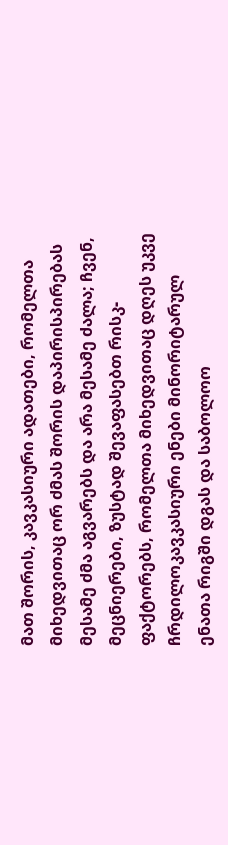მათ შორის, კავკასიური ადათები, რომელთა მიხედვითაც ორ ძმას შორის დაპირისპირებას მესამე ძმა აგვარებს და არა მესამე ძალა; ჩვენ, მეცნიერები, ზუსტად შევაფასებთ რისკ-ფაქტორებს, რომელთა მიხედვითაც დღეს უკვე ჩრდილოკავკასიური ენები მინორიტარულ ენათა რიგში დგას და საბოლოო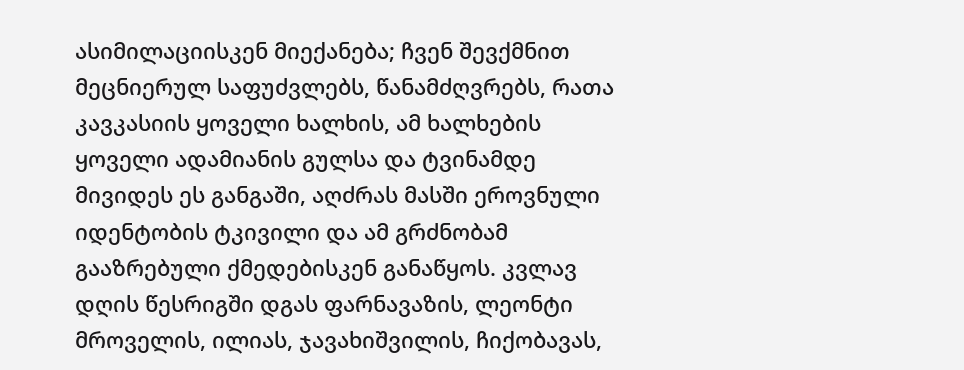ასიმილაციისკენ მიექანება; ჩვენ შევქმნით მეცნიერულ საფუძვლებს, წანამძღვრებს, რათა კავკასიის ყოველი ხალხის, ამ ხალხების ყოველი ადამიანის გულსა და ტვინამდე მივიდეს ეს განგაში, აღძრას მასში ეროვნული იდენტობის ტკივილი და ამ გრძნობამ გააზრებული ქმედებისკენ განაწყოს. კვლავ დღის წესრიგში დგას ფარნავაზის, ლეონტი მროველის, ილიას, ჯავახიშვილის, ჩიქობავას,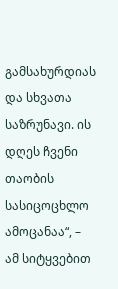გამსახურდიას და სხვათა საზრუნავი. ის დღეს ჩვენი თაობის სასიცოცხლო ამოცანაა“, – ამ სიტყვებით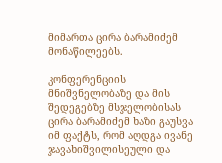მიმართა ცირა ბარამიძემ მონაწილეებს.

კონფერენციის მნიშვნელობაზე და მის შედეგებზე მსჯელობისას ცირა ბარამიძემ ხაზი გაუსვა იმ ფაქტს, რომ აღდგა ივანე ჯავახიშვილისეული და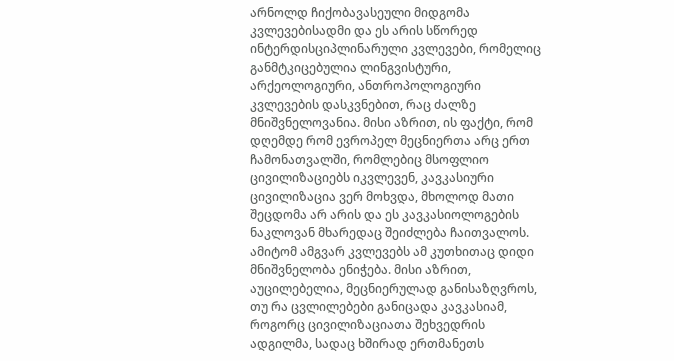არნოლდ ჩიქობავასეული მიდგომა კვლევებისადმი და ეს არის სწორედ ინტერდისციპლინარული კვლევები, რომელიც განმტკიცებულია ლინგვისტური, არქეოლოგიური, ანთროპოლოგიური კვლევების დასკვნებით, რაც ძალზე მნიშვნელოვანია. მისი აზრით, ის ფაქტი, რომ დღემდე რომ ევროპელ მეცნიერთა არც ერთ ჩამონათვალში, რომლებიც მსოფლიო ცივილიზაციებს იკვლევენ, კავკასიური ცივილიზაცია ვერ მოხვდა, მხოლოდ მათი შეცდომა არ არის და ეს კავკასიოლოგების ნაკლოვან მხარედაც შეიძლება ჩაითვალოს. ამიტომ ამგვარ კვლევებს ამ კუთხითაც დიდი მნიშვნელობა ენიჭება. მისი აზრით, აუცილებელია, მეცნიერულად განისაზღვროს, თუ რა ცვლილებები განიცადა კავკასიამ, როგორც ცივილიზაციათა შეხვედრის ადგილმა, სადაც ხშირად ერთმანეთს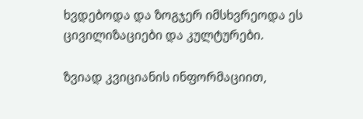ხვდებოდა და ზოგჯერ იმსხვრეოდა ეს ცივილიზაციები და კულტურები.

ზვიად კვიციანის ინფორმაციით,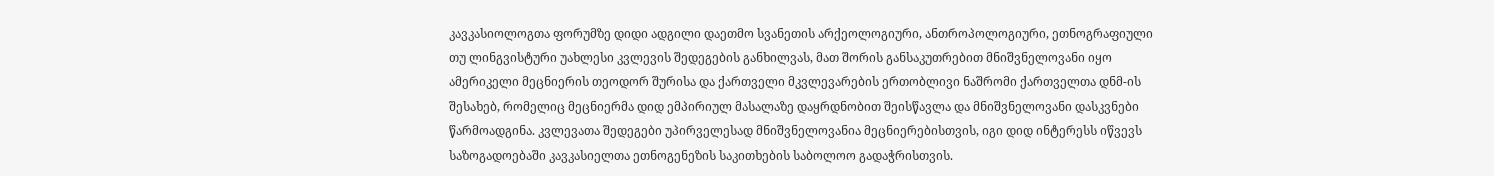კავკასიოლოგთა ფორუმზე დიდი ადგილი დაეთმო სვანეთის არქეოლოგიური, ანთროპოლოგიური, ეთნოგრაფიული თუ ლინგვისტური უახლესი კვლევის შედეგების განხილვას, მათ შორის განსაკუთრებით მნიშვნელოვანი იყო ამერიკელი მეცნიერის თეოდორ შურისა და ქართველი მკვლევარების ერთობლივი ნაშრომი ქართველთა დნმ-ის შესახებ, რომელიც მეცნიერმა დიდ ემპირიულ მასალაზე დაყრდნობით შეისწავლა და მნიშვნელოვანი დასკვნები წარმოადგინა. კვლევათა შედეგები უპირველესად მნიშვნელოვანია მეცნიერებისთვის, იგი დიდ ინტერესს იწვევს საზოგადოებაში კავკასიელთა ეთნოგენეზის საკითხების საბოლოო გადაჭრისთვის.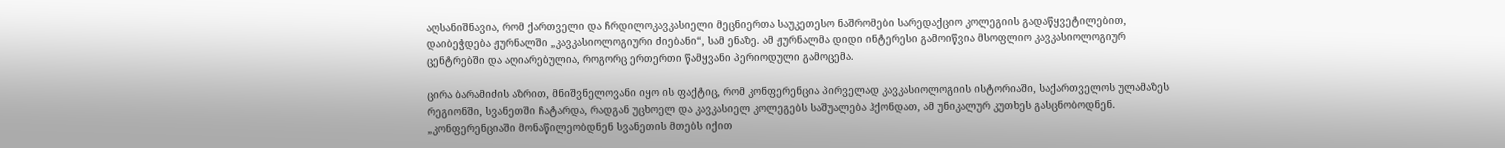აღსანიშნავია, რომ ქართველი და ჩრდილოკავკასიელი მეცნიერთა საუკეთესო ნაშრომები სარედაქციო კოლეგიის გადაწყვეტილებით, დაიბეჭდება ჟურნალში „კავკასიოლოგიური ძიებანი“, სამ ენაზე. ამ ჟურნალმა დიდი ინტერესი გამოიწვია მსოფლიო კავკასიოლოგიურ ცენტრებში და აღიარებულია, როგორც ერთერთი წამყვანი პერიოდული გამოცემა.

ცირა ბარამიძის აზრით, მნიშვნელოვანი იყო ის ფაქტიც, რომ კონფერენცია პირველად კავკასიოლოგიის ისტორიაში, საქართველოს ულამაზეს რეგიონში, სვანეთში ჩატარდა, რადგან უცხოელ და კავკასიელ კოლეგებს საშუალება ჰქონდათ, ამ უნიკალურ კუთხეს გასცნობოდნენ. „კონფერენციაში მონაწილეობდნენ სვანეთის მთებს იქით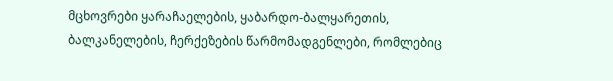მცხოვრები ყარაჩაელების, ყაბარდო-ბალყარეთის, ბალკანელების, ჩერქეზების წარმომადგენლები, რომლებიც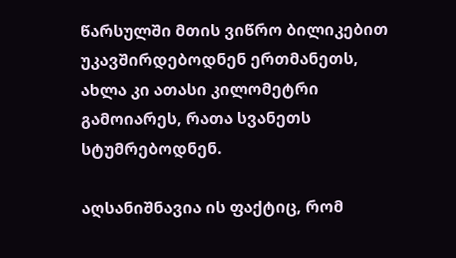წარსულში მთის ვიწრო ბილიკებით უკავშირდებოდნენ ერთმანეთს, ახლა კი ათასი კილომეტრი გამოიარეს, რათა სვანეთს სტუმრებოდნენ.

აღსანიშნავია ის ფაქტიც, რომ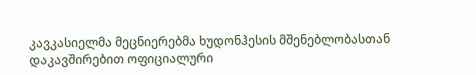კავკასიელმა მეცნიერებმა ხუდონჰესის მშენებლობასთან დაკავშირებით ოფიციალური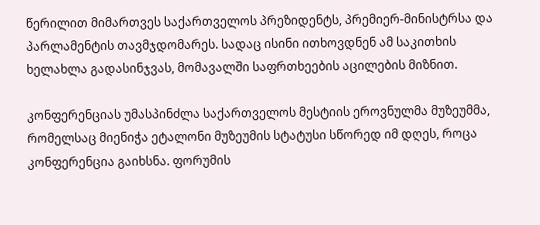წერილით მიმართვეს საქართველოს პრეზიდენტს, პრემიერ-მინისტრსა და პარლამენტის თავმჯდომარეს. სადაც ისინი ითხოვდნენ ამ საკითხის ხელახლა გადასინჯვას, მომავალში საფრთხეების აცილების მიზნით.

კონფერენციას უმასპინძლა საქართველოს მესტიის ეროვნულმა მუზეუმმა, რომელსაც მიენიჭა ეტალონი მუზეუმის სტატუსი სწორედ იმ დღეს, როცა კონფერენცია გაიხსნა. ფორუმის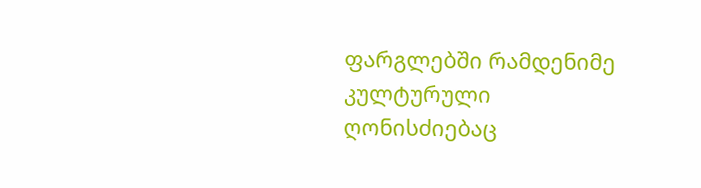ფარგლებში რამდენიმე კულტურული ღონისძიებაც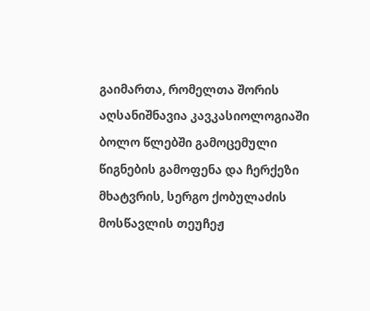გაიმართა, რომელთა შორის აღსანიშნავია კავკასიოლოგიაში ბოლო წლებში გამოცემული წიგნების გამოფენა და ჩერქეზი მხატვრის, სერგო ქობულაძის მოსწავლის თეუჩეჟ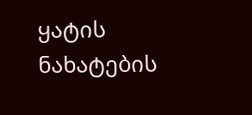ყატის ნახატების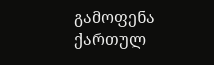გამოფენა ქართულ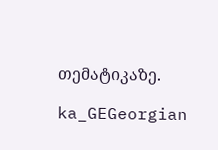თემატიკაზე.

ka_GEGeorgian